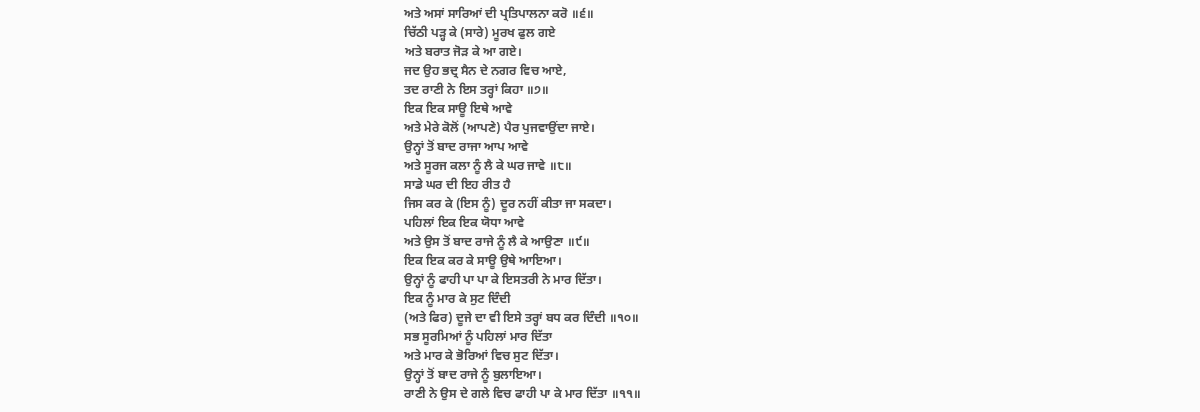ਅਤੇ ਅਸਾਂ ਸਾਰਿਆਂ ਦੀ ਪ੍ਰਤਿਪਾਲਨਾ ਕਰੋ ॥੬॥
ਚਿੱਠੀ ਪੜ੍ਹ ਕੇ (ਸਾਰੇ) ਮੂਰਖ ਫੁਲ ਗਏ
ਅਤੇ ਬਰਾਤ ਜੋੜ ਕੇ ਆ ਗਏ।
ਜਦ ਉਹ ਭਦ੍ਰ ਸੈਨ ਦੇ ਨਗਰ ਵਿਚ ਆਏ,
ਤਦ ਰਾਣੀ ਨੇ ਇਸ ਤਰ੍ਹਾਂ ਕਿਹਾ ॥੭॥
ਇਕ ਇਕ ਸਾਊ ਇਥੇ ਆਵੇ
ਅਤੇ ਮੇਰੇ ਕੋਲੋਂ (ਆਪਣੇ) ਪੈਰ ਪੁਜਵਾਉਂਦਾ ਜਾਏ।
ਉਨ੍ਹਾਂ ਤੋਂ ਬਾਦ ਰਾਜਾ ਆਪ ਆਵੇ
ਅਤੇ ਸੂਰਜ ਕਲਾ ਨੂੰ ਲੈ ਕੇ ਘਰ ਜਾਵੇ ॥੮॥
ਸਾਡੇ ਘਰ ਦੀ ਇਹ ਰੀਤ ਹੈ
ਜਿਸ ਕਰ ਕੇ (ਇਸ ਨੂੰ) ਦੂਰ ਨਹੀਂ ਕੀਤਾ ਜਾ ਸਕਦਾ।
ਪਹਿਲਾਂ ਇਕ ਇਕ ਯੋਧਾ ਆਵੇ
ਅਤੇ ਉਸ ਤੋਂ ਬਾਦ ਰਾਜੇ ਨੂੰ ਲੈ ਕੇ ਆਉਣਾ ॥੯॥
ਇਕ ਇਕ ਕਰ ਕੇ ਸਾਊ ਉਥੇ ਆਇਆ।
ਉਨ੍ਹਾਂ ਨੂੰ ਫਾਹੀ ਪਾ ਪਾ ਕੇ ਇਸਤਰੀ ਨੇ ਮਾਰ ਦਿੱਤਾ।
ਇਕ ਨੂੰ ਮਾਰ ਕੇ ਸੁਟ ਦਿੰਦੀ
(ਅਤੇ ਫਿਰ) ਦੂਜੇ ਦਾ ਵੀ ਇਸੇ ਤਰ੍ਹਾਂ ਬਧ ਕਰ ਦਿੰਦੀ ॥੧੦॥
ਸਭ ਸੂਰਮਿਆਂ ਨੂੰ ਪਹਿਲਾਂ ਮਾਰ ਦਿੱਤਾ
ਅਤੇ ਮਾਰ ਕੇ ਭੋਰਿਆਂ ਵਿਚ ਸੁਟ ਦਿੱਤਾ।
ਉਨ੍ਹਾਂ ਤੋਂ ਬਾਦ ਰਾਜੇ ਨੂੰ ਬੁਲਾਇਆ।
ਰਾਣੀ ਨੇ ਉਸ ਦੇ ਗਲੇ ਵਿਚ ਫਾਹੀ ਪਾ ਕੇ ਮਾਰ ਦਿੱਤਾ ॥੧੧॥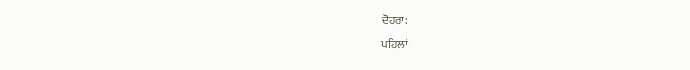ਦੋਹਰਾ:
ਪਹਿਲਾਂ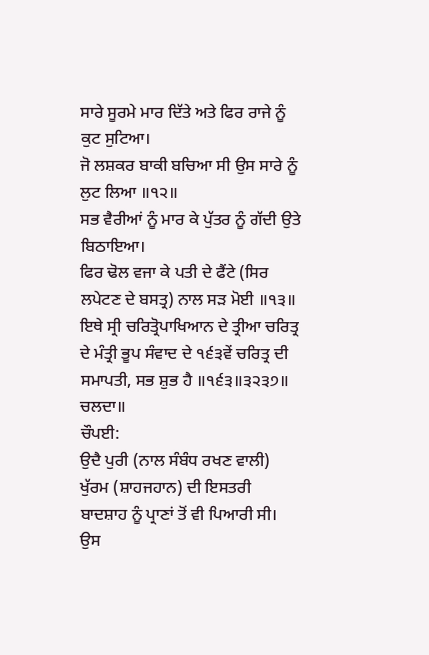ਸਾਰੇ ਸੂਰਮੇ ਮਾਰ ਦਿੱਤੇ ਅਤੇ ਫਿਰ ਰਾਜੇ ਨੂੰ ਕੁਟ ਸੁਟਿਆ।
ਜੋ ਲਸ਼ਕਰ ਬਾਕੀ ਬਚਿਆ ਸੀ ਉਸ ਸਾਰੇ ਨੂੰ ਲੁਟ ਲਿਆ ॥੧੨॥
ਸਭ ਵੈਰੀਆਂ ਨੂੰ ਮਾਰ ਕੇ ਪੁੱਤਰ ਨੂੰ ਗੱਦੀ ਉਤੇ ਬਿਠਾਇਆ।
ਫਿਰ ਢੋਲ ਵਜਾ ਕੇ ਪਤੀ ਦੇ ਫੈਂਟੇ (ਸਿਰ ਲਪੇਟਣ ਦੇ ਬਸਤ੍ਰ) ਨਾਲ ਸੜ ਮੋਈ ॥੧੩॥
ਇਥੇ ਸ੍ਰੀ ਚਰਿਤ੍ਰੋਪਾਖਿਆਨ ਦੇ ਤ੍ਰੀਆ ਚਰਿਤ੍ਰ ਦੇ ਮੰਤ੍ਰੀ ਭੂਪ ਸੰਵਾਦ ਦੇ ੧੬੩ਵੇਂ ਚਰਿਤ੍ਰ ਦੀ ਸਮਾਪਤੀ, ਸਭ ਸ਼ੁਭ ਹੈ ॥੧੬੩॥੩੨੩੭॥ ਚਲਦਾ॥
ਚੌਪਈ:
ਉਦੈ ਪੁਰੀ (ਨਾਲ ਸੰਬੰਧ ਰਖਣ ਵਾਲੀ) ਖੁੱਰਮ (ਸ਼ਾਹਜਹਾਨ) ਦੀ ਇਸਤਰੀ
ਬਾਦਸ਼ਾਹ ਨੂੰ ਪ੍ਰਾਣਾਂ ਤੋਂ ਵੀ ਪਿਆਰੀ ਸੀ।
ਉਸ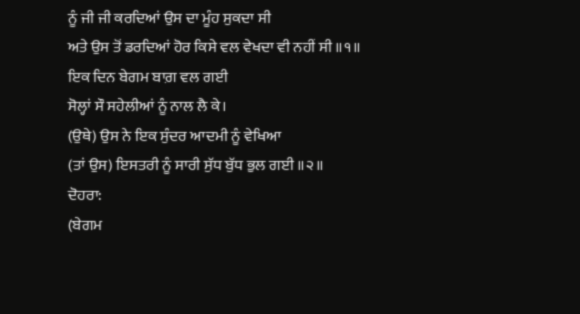ਨੂੰ ਜੀ ਜੀ ਕਰਦਿਆਂ ਉਸ ਦਾ ਮੂੰਹ ਸੁਕਦਾ ਸੀ
ਅਤੇ ਉਸ ਤੋਂ ਡਰਦਿਆਂ ਹੋਰ ਕਿਸੇ ਵਲ ਵੇਖਦਾ ਵੀ ਨਹੀਂ ਸੀ ॥੧॥
ਇਕ ਦਿਨ ਬੇਗਮ ਬਾਗ਼ ਵਲ ਗਈ
ਸੋਲ੍ਹਾਂ ਸੌ ਸਹੇਲੀਆਂ ਨੂੰ ਨਾਲ ਲੈ ਕੇ।
(ਉਥੇ) ਉਸ ਨੇ ਇਕ ਸੁੰਦਰ ਆਦਮੀ ਨੂੰ ਵੇਖਿਆ
(ਤਾਂ ਉਸ) ਇਸਤਰੀ ਨੂੰ ਸਾਰੀ ਸੁੱਧ ਬੁੱਧ ਭੁਲ ਗਈ ॥੨॥
ਦੋਹਰਾ:
(ਬੇਗਮ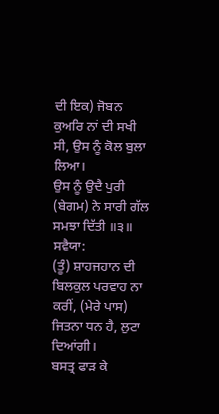ਦੀ ਇਕ) ਜੋਬਨ ਕੁਅਰਿ ਨਾਂ ਦੀ ਸਖੀ ਸੀ, ਉਸ ਨੂੰ ਕੋਲ ਬੁਲਾ ਲਿਆ।
ਉਸ ਨੂੰ ਉਦੈ ਪੁਰੀ (ਬੇਗਮ) ਨੇ ਸਾਰੀ ਗੱਲ ਸਮਝਾ ਦਿੱਤੀ ॥੩॥
ਸਵੈਯਾ:
(ਤੂੰ) ਸ਼ਾਹਜਹਾਨ ਦੀ ਬਿਲਕੁਲ ਪਰਵਾਹ ਨਾ ਕਰੀਂ, (ਮੇਰੇ ਪਾਸ) ਜਿਤਨਾ ਧਨ ਹੈ, ਲੁਟਾ ਦਿਆਂਗੀ।
ਬਸਤ੍ਰ ਫਾੜ ਕੇ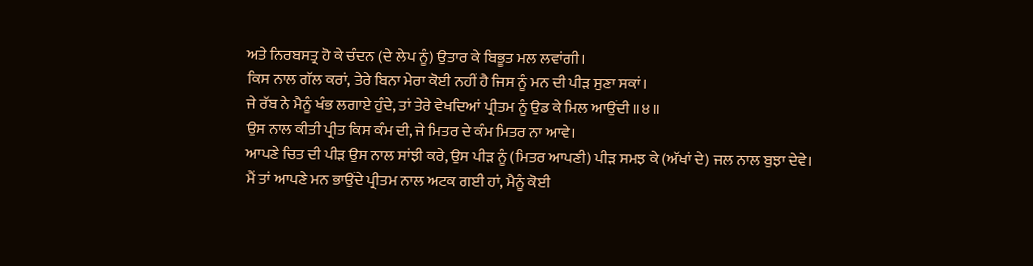ਅਤੇ ਨਿਰਬਸਤ੍ਰ ਹੋ ਕੇ ਚੰਦਨ (ਦੇ ਲੇਪ ਨੂੰ) ਉਤਾਰ ਕੇ ਬਿਭੂਤ ਮਲ ਲਵਾਂਗੀ।
ਕਿਸ ਨਾਲ ਗੱਲ ਕਰਾਂ, ਤੇਰੇ ਬਿਨਾ ਮੇਰਾ ਕੋਈ ਨਹੀਂ ਹੈ ਜਿਸ ਨੂੰ ਮਨ ਦੀ ਪੀੜ ਸੁਣਾ ਸਕਾਂ।
ਜੇ ਰੱਬ ਨੇ ਮੈਨੂੰ ਖੰਭ ਲਗਾਏ ਹੁੰਦੇ, ਤਾਂ ਤੇਰੇ ਵੇਖਦਿਆਂ ਪ੍ਰੀਤਮ ਨੂੰ ਉਡ ਕੇ ਮਿਲ ਆਉਂਦੀ ॥੪॥
ਉਸ ਨਾਲ ਕੀਤੀ ਪ੍ਰੀਤ ਕਿਸ ਕੰਮ ਦੀ, ਜੇ ਮਿਤਰ ਦੇ ਕੰਮ ਮਿਤਰ ਨਾ ਆਵੇ।
ਆਪਣੇ ਚਿਤ ਦੀ ਪੀੜ ਉਸ ਨਾਲ ਸਾਂਝੀ ਕਰੇ, ਉਸ ਪੀੜ ਨੂੰ (ਮਿਤਰ ਆਪਣੀ) ਪੀੜ ਸਮਝ ਕੇ (ਅੱਖਾਂ ਦੇ) ਜਲ ਨਾਲ ਬੁਝਾ ਦੇਵੇ।
ਮੈਂ ਤਾਂ ਆਪਣੇ ਮਨ ਭਾਉਂਦੇ ਪ੍ਰੀਤਮ ਨਾਲ ਅਟਕ ਗਈ ਹਾਂ, ਮੈਨੂੰ ਕੋਈ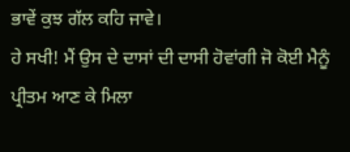ਭਾਵੇਂ ਕੁਝ ਗੱਲ ਕਹਿ ਜਾਵੇ।
ਹੇ ਸਖੀ! ਮੈਂ ਉਸ ਦੇ ਦਾਸਾਂ ਦੀ ਦਾਸੀ ਹੋਵਾਂਗੀ ਜੋ ਕੋਈ ਮੈਨੂੰ ਪ੍ਰੀਤਮ ਆਣ ਕੇ ਮਿਲਾ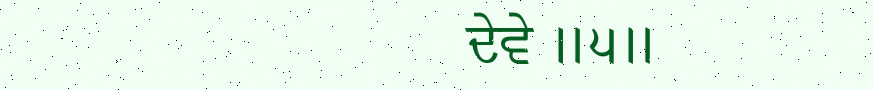ਦੇਵੇ ॥੫॥